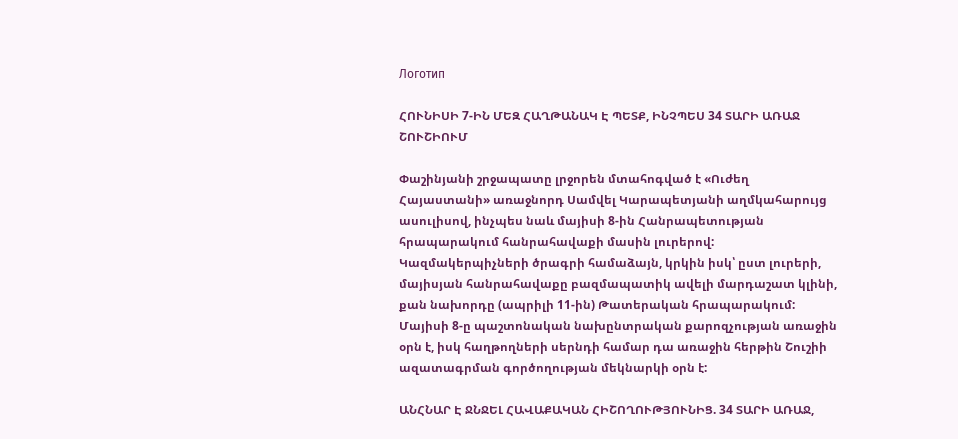Логотип

ՀՈՒՆԻՍԻ 7-ԻՆ ՄԵԶ ՀԱՂԹԱՆԱԿ Է ՊԵՏՔ, ԻՆՉՊԵՍ 34 ՏԱՐԻ ԱՌԱՋ ՇՈՒՇԻՈՒՄ

Փաշինյանի շրջապատը լրջորեն մտահոգված է «Ուժեղ Հայաստանի» առաջնորդ Սամվել Կարապետյանի աղմկահարույց ասուլիսով, ինչպես նաև մայիսի 8-ին Հանրապետության հրապարակում հանրահավաքի մասին լուրերով: Կազմակերպիչների ծրագրի համաձայն, կրկին իսկ՝ ըստ լուրերի, մայիսյան հանրահավաքը բազմապատիկ ավելի մարդաշատ կլինի, քան նախորդը (ապրիլի 11-ին) Թատերական հրապարակում: Մայիսի 8-ը պաշտոնական նախընտրական քարոզչության առաջին օրն է, իսկ հաղթողների սերնդի համար դա առաջին հերթին Շուշիի ազատագրման գործողության մեկնարկի օրն է:

ԱՆՀՆԱՐ Է ՋՆՋԵԼ ՀԱՎԱՔԱԿԱՆ ՀԻՇՈՂՈՒԹՅՈՒՆԻՑ. 34 ՏԱՐԻ ԱՌԱՋ,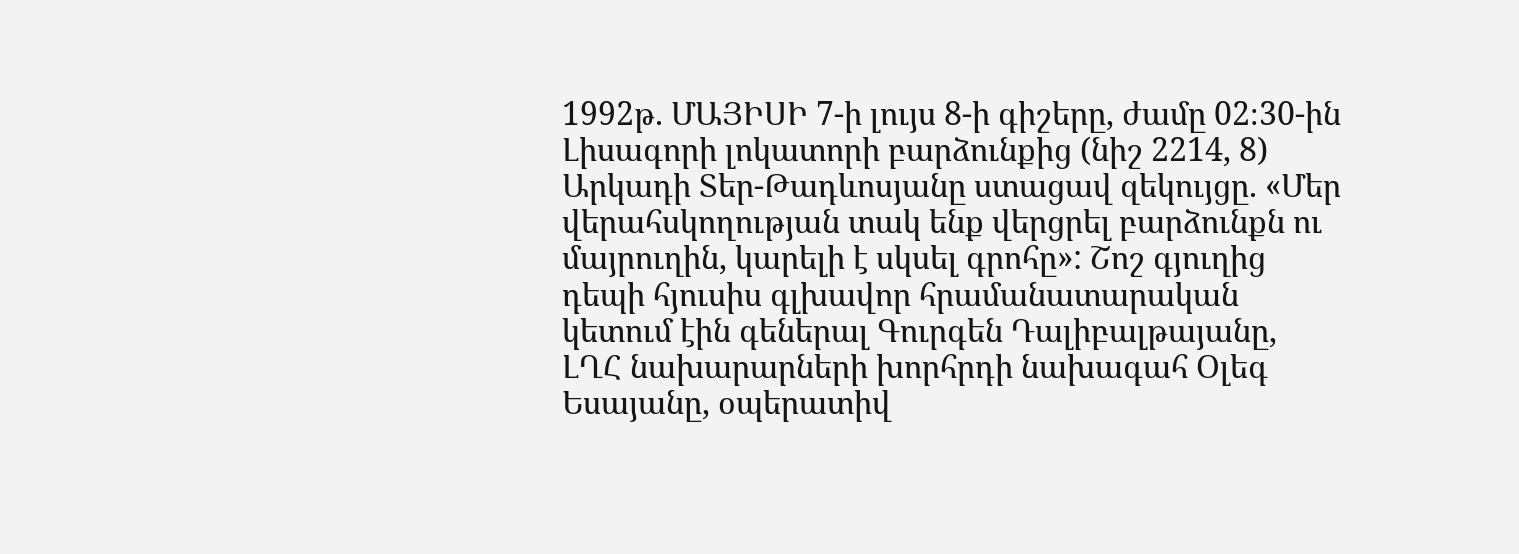1992թ. ՄԱՅԻՍԻ 7-ի լույս 8-ի գիշերը, ժամը 02։30-ին Լիսագորի լոկատորի բարձունքից (նիշ 2214, 8) Արկադի Տեր-Թադևոսյանը ստացավ զեկույցը. «Մեր վերահսկողության տակ ենք վերցրել բարձունքն ու մայրուղին, կարելի է սկսել գրոհը»: Շոշ գյուղից դեպի հյուսիս գլխավոր հրամանատարական կետում էին գեներալ Գուրգեն Դալիբալթայանը, ԼՂՀ նախարարների խորհրդի նախագահ Օլեգ Եսայանը, օպերատիվ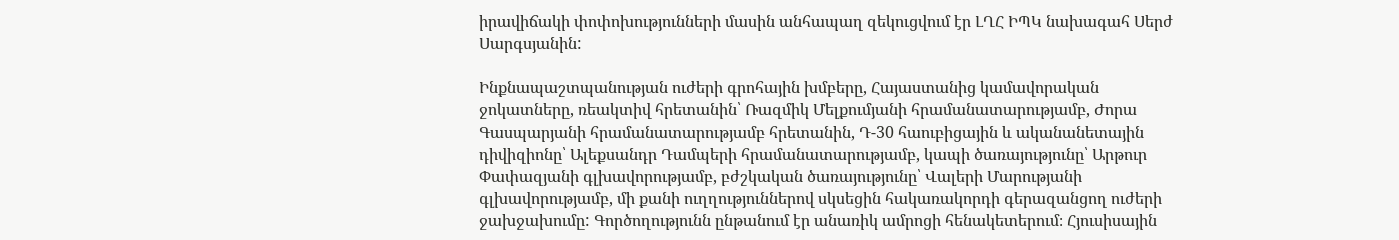իրավիճակի փոփոխությունների մասին անհապաղ զեկուցվում էր ԼՂՀ ԻՊԿ նախագահ Սերժ Սարգսյանին:

Ինքնապաշտպանության ուժերի գրոհային խմբերը, Հայաստանից կամավորական ջոկատները, ռեակտիվ հրետանին՝ Ռազմիկ Մելքումյանի հրամանատարությամբ, Ժորա Գասպարյանի հրամանատարությամբ հրետանին, Դ-30 հաուբիցային և ականանետային դիվիզիոնը՝ Ալեքսանդր Դամպերի հրամանատարությամբ, կապի ծառայությունը՝ Արթուր Փափազյանի գլխավորությամբ, բժշկական ծառայությունը՝ Վալերի Մարությանի գլխավորությամբ, մի քանի ուղղություններով սկսեցին հակառակորդի գերազանցող ուժերի ջախջախումը: Գործողությունն ընթանում էր անառիկ ամրոցի հենակետերում։ Հյուսիսային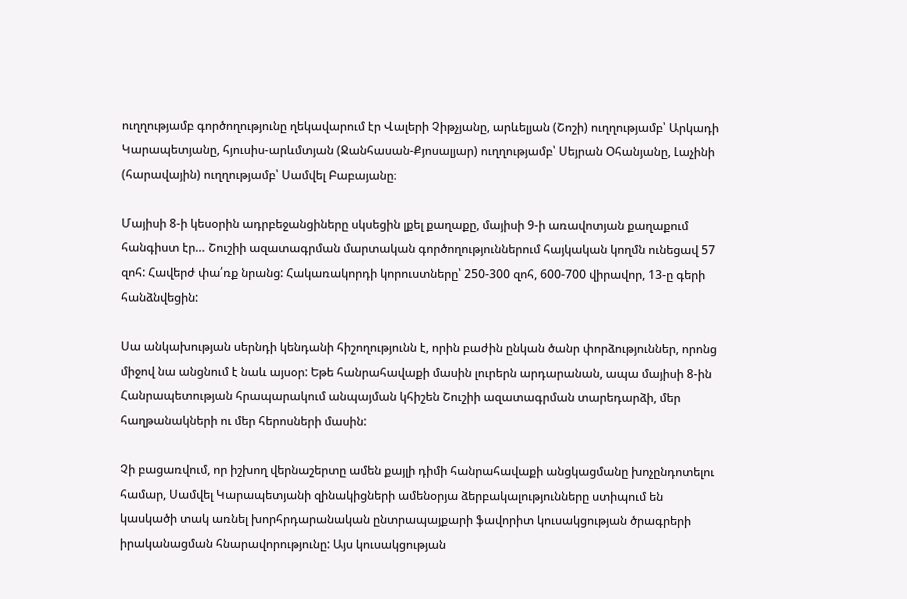ուղղությամբ գործողությունը ղեկավարում էր Վալերի Չիթչյանը, արևելյան (Շոշի) ուղղությամբ՝ Արկադի Կարապետյանը, հյուսիս-արևմտյան (Ջանհասան-Քյոսալյար) ուղղությամբ՝ Սեյրան Օհանյանը, Լաչինի (հարավային) ուղղությամբ՝ Սամվել Բաբայանը։

Մայիսի 8-ի կեսօրին ադրբեջանցիները սկսեցին լքել քաղաքը, մայիսի 9-ի առավոտյան քաղաքում հանգիստ էր… Շուշիի ազատագրման մարտական գործողություններում հայկական կողմն ունեցավ 57 զոհ: Հավերժ փա՛ռք նրանց: Հակառակորդի կորուստները՝ 250-300 զոհ, 600-700 վիրավոր, 13-ը գերի հանձնվեցին:

Սա անկախության սերնդի կենդանի հիշողությունն է, որին բաժին ընկան ծանր փորձություններ, որոնց միջով նա անցնում է նաև այսօր: Եթե հանրահավաքի մասին լուրերն արդարանան, ապա մայիսի 8-ին Հանրապետության հրապարակում անպայման կհիշեն Շուշիի ազատագրման տարեդարձի, մեր հաղթանակների ու մեր հերոսների մասին:

Չի բացառվում, որ իշխող վերնաշերտը ամեն քայլի դիմի հանրահավաքի անցկացմանը խոչընդոտելու համար, Սամվել Կարապետյանի զինակիցների ամենօրյա ձերբակալությունները ստիպում են կասկածի տակ առնել խորհրդարանական ընտրապայքարի ֆավորիտ կուսակցության ծրագրերի իրականացման հնարավորությունը: Այս կուսակցության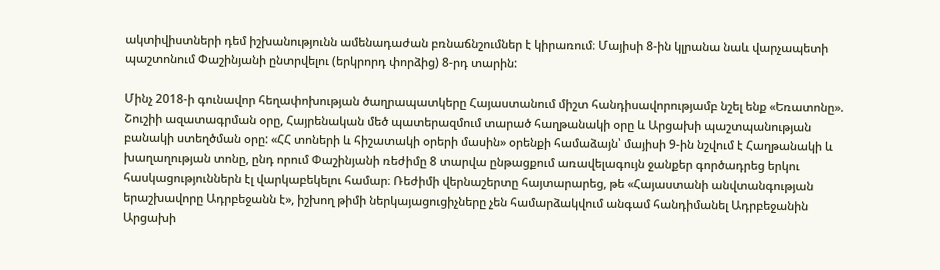ակտիվիստների դեմ իշխանությունն ամենադաժան բռնաճնշումներ է կիրառում։ Մայիսի 8-ին կլրանա նաև վարչապետի պաշտոնում Փաշինյանի ընտրվելու (երկրորդ փորձից) 8-րդ տարին:

Մինչ 2018-ի գունավոր հեղափոխության ծաղրապատկերը Հայաստանում միշտ հանդիսավորությամբ նշել ենք «Եռատոնը». Շուշիի ազատագրման օրը, Հայրենական մեծ պատերազմում տարած հաղթանակի օրը և Արցախի պաշտպանության բանակի ստեղծման օրը: «ՀՀ տոների և հիշատակի օրերի մասին» օրենքի համաձայն՝ մայիսի 9-ին նշվում է Հաղթանակի և խաղաղության տոնը, ընդ որում Փաշինյանի ռեժիմը 8 տարվա ընթացքում առավելագույն ջանքեր գործադրեց երկու հասկացություններն էլ վարկաբեկելու համար։ Ռեժիմի վերնաշերտը հայտարարեց, թե «Հայաստանի անվտանգության երաշխավորը Ադրբեջանն է», իշխող թիմի ներկայացուցիչները չեն համարձակվում անգամ հանդիմանել Ադրբեջանին Արցախի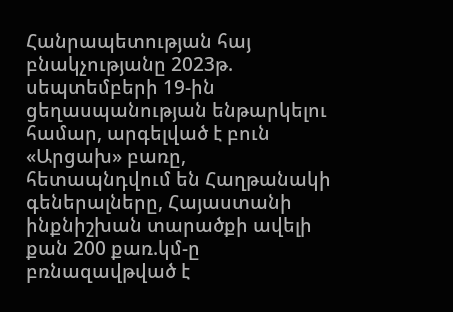Հանրապետության հայ բնակչությանը 2023թ. սեպտեմբերի 19-ին ցեղասպանության ենթարկելու համար, արգելված է բուն «Արցախ» բառը, հետապնդվում են Հաղթանակի գեներալները, Հայաստանի ինքնիշխան տարածքի ավելի քան 200 քառ.կմ-ը բռնազավթված է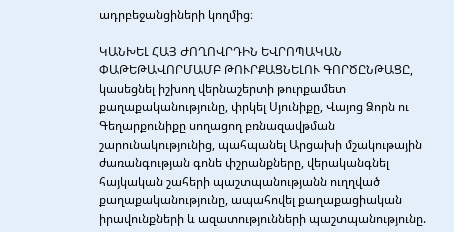ադրբեջանցիների կողմից։

ԿԱՆԽԵԼ ՀԱՅ ԺՈՂՈՎՐԴԻՆ ԵՎՐՈՊԱԿԱՆ ՓԱԹԵԹԱՎՈՐՄԱՄԲ ԹՈՒՐՔԱՑՆԵԼՈՒ ԳՈՐԾԸՆԹԱՑԸ, կասեցնել իշխող վերնաշերտի թուրքամետ քաղաքականությունը, փրկել Սյունիքը, Վայոց Ձորն ու Գեղարքունիքը սողացող բռնազավթման շարունակությունից, պահպանել Արցախի մշակութային ժառանգության գոնե փշրանքները, վերականգնել հայկական շահերի պաշտպանությանն ուղղված քաղաքականությունը, ապահովել քաղաքացիական իրավունքների և ազատությունների պաշտպանությունը.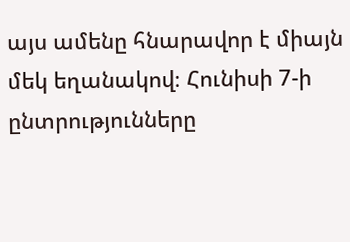այս ամենը հնարավոր է միայն մեկ եղանակով։ Հունիսի 7-ի ընտրությունները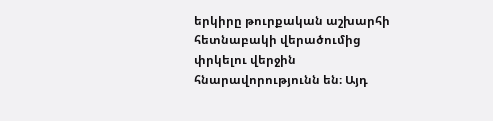երկիրը թուրքական աշխարհի հետնաբակի վերածումից փրկելու վերջին հնարավորությունն են։ Այդ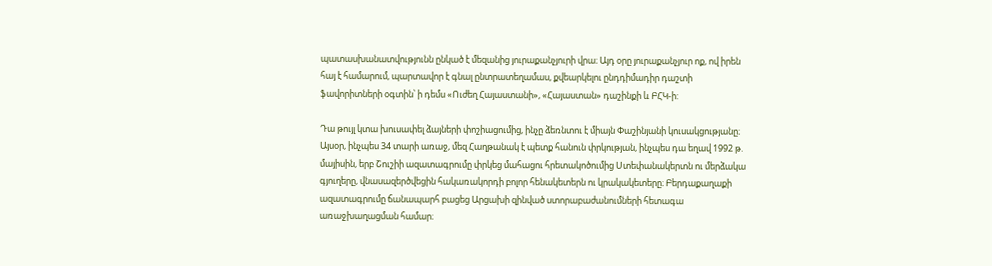պատասխանատվությունն ընկած է մեզանից յուրաքանչյուրի վրա։ Այդ օրը յուրաքանչյուր ոք, ով իրեն հայ է համարում, պարտավոր է գնալ ընտրատեղամաս, քվեարկելու ընդդիմադիր դաշտի ֆավորիտների օգտին՝ ի դեմս «Ուժեղ Հայաստանի», «Հայաստան» դաշինքի և ԲՀԿ-ի:

Դա թույլ կտա խուսափել ձայների փոշիացումից, ինչը ձեռնտու է միայն Փաշինյանի կուսակցությանը։ Այսօր, ինչպես 34 տարի առաջ, մեզ Հաղթանակ է պետք հանուն փրկության, ինչպես դա եղավ 1992 թ. մայիսին, երբ Շուշիի ազատագրումը փրկեց մահացու հրետակոծումից Ստեփանակերտն ու մերձակա գյուղերը, վնասազերծվեցին հակառակորդի բոլոր հենակետերն ու կրակակետերը։ Բերդաքաղաքի ազատագրումը ճանապարհ բացեց Արցախի զինված ստորաբաժանումների հետագա առաջխաղացման համար։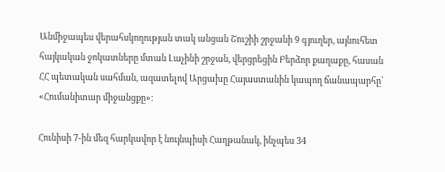Անմիջապես վերահսկողության տակ անցան Շուշիի շրջանի 9 գյուղեր, այնուհետ հայկական ջոկատները մտան Լաչինի շրջան, վերցրեցին Բերձոր քաղաքը, հասան ՀՀ պետական սահման, ազատելով Արցախը Հայաստանին կապող ճանապարհը՝ «Հումանիտար միջանցքը»։

Հունիսի 7-ին մեզ հարկավոր է նույնպիսի Հաղթանակ, ինչպես 34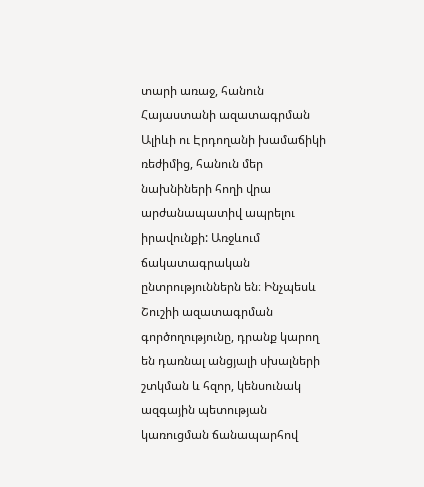տարի առաջ, հանուն Հայաստանի ազատագրման Ալիևի ու Էրդողանի խամաճիկի ռեժիմից, հանուն մեր նախնիների հողի վրա արժանապատիվ ապրելու իրավունքի: Առջևում ճակատագրական ընտրություններն են։ Ինչպեսև Շուշիի ազատագրման գործողությունը, դրանք կարող են դառնալ անցյալի սխալների շտկման և հզոր, կենսունակ ազգային պետության կառուցման ճանապարհով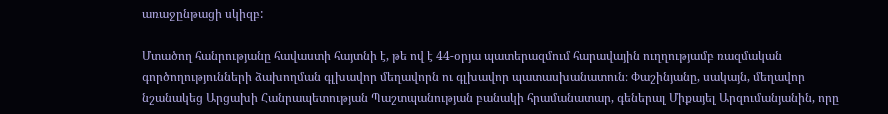առաջընթացի սկիզբ:

Մտածող հանրությանը հավաստի հայտնի է, թե ով է 44-օրյա պատերազմում հարավային ուղղությամբ ռազմական գործողությունների ձախողման գլխավոր մեղավորն ու գլխավոր պատասխանատուն։ Փաշինյանը, սակայն, մեղավոր նշանակեց Արցախի Հանրապետության Պաշտպանության բանակի հրամանատար, գեներալ Միքայել Արզումանյանին, որը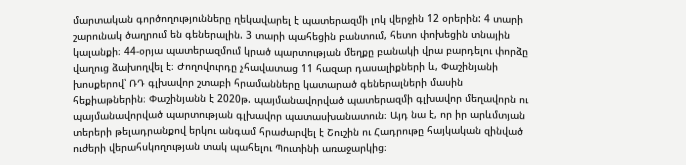մարտական գործողությունները ղեկավարել է պատերազմի լոկ վերջին 12 օրերին: 4 տարի շարունակ ծաղրում են գեներալին. 3 տարի պահեցին բանտում, հետո փոխեցին տնային կալանքի։ 44-օրյա պատերազմում կրած պարտության մեղքը բանակի վրա բարդելու փորձը վաղուց ձախողվել է։ Ժողովուրդը չհավատաց 11 հազար դասալիքների և, Փաշինյանի խոսքերով՝ ՌԴ գլխավոր շտաբի հրամանները կատարած գեներալների մասին հեքիաթներին։ Փաշինյանն է 2020թ. պայմանավորված պատերազմի գլխավոր մեղավորն ու պայմանավորված պարտության գլխավոր պատասխանատուն։ Այդ նա է, որ իր արևմտյան տերերի թելադրանքով երկու անգամ հրաժարվել է Շուշին ու Հադրութը հայկական զինված ուժերի վերահսկողության տակ պահելու Պուտինի առաջարկից։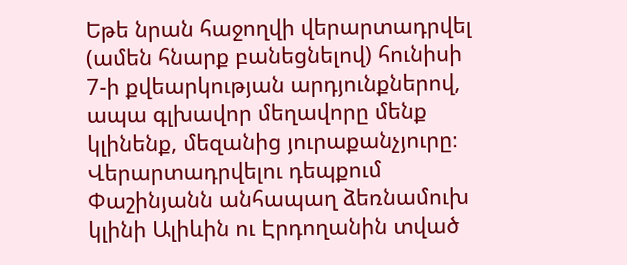Եթե նրան հաջողվի վերարտադրվել (ամեն հնարք բանեցնելով) հունիսի 7-ի քվեարկության արդյունքներով, ապա գլխավոր մեղավորը մենք կլինենք, մեզանից յուրաքանչյուրը։ Վերարտադրվելու դեպքում Փաշինյանն անհապաղ ձեռնամուխ կլինի Ալիևին ու Էրդողանին տված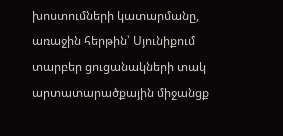խոստումների կատարմանը, առաջին հերթին՝ Սյունիքում տարբեր ցուցանակների տակ արտատարածքային միջանցք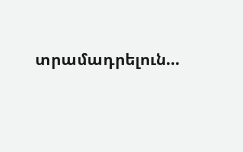տրամադրելուն…